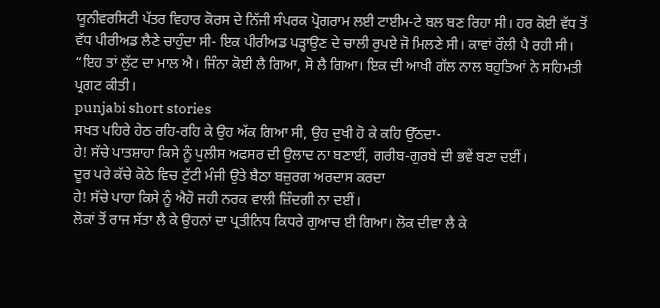ਯੂਨੀਵਰਸਿਟੀ ਪੱਤਰ ਵਿਹਾਰ ਕੋਰਸ ਦੇ ਨਿੱਜੀ ਸੰਪਰਕ ਪ੍ਰੋਗਰਾਮ ਲਈ ਟਾਈਮ-ਟੇ ਬਲ ਬਣ ਰਿਹਾ ਸੀ। ਹਰ ਕੋਈ ਵੱਧ ਤੋਂ ਵੱਧ ਪੀਰੀਅਡ ਲੈਣੇ ਚਾਹੁੰਦਾ ਸੀ- ਇਕ ਪੀਰੀਅਡ ਪੜ੍ਹਾਉਣ ਦੇ ਚਾਲੀ ਰੁਪਏ ਜੋ ਮਿਲਣੇ ਸੀ। ਕਾਵਾਂ ਰੌਲੀ ਪੈ ਰਹੀ ਸੀ। “ਇਹ ਤਾਂ ਲੁੱਟ ਦਾ ਮਾਲ ਐ। ਜਿੰਨਾ ਕੋਈ ਲੈ ਗਿਆ, ਸੋ ਲੈ ਗਿਆ। ਇਕ ਦੀ ਆਖੀ ਗੱਲ ਨਾਲ ਬਹੁਤਿਆਂ ਨੇ ਸਹਿਮਤੀ ਪ੍ਰਗਟ ਕੀਤੀ।
punjabi short stories
ਸਖਤ ਪਹਿਰੇ ਹੇਠ ਰਹਿ-ਰਹਿ ਕੇ ਉਹ ਅੱਕ ਗਿਆ ਸੀ, ਉਹ ਦੁਖੀ ਹੋ ਕੇ ਕਹਿ ਉੱਠਦਾ-
ਹੇ! ਸੱਚੇ ਪਾਤਸ਼ਾਹਾ ਕਿਸੇ ਨੂੰ ਪੁਲੀਸ ਅਫਸਰ ਦੀ ਉਲਾਦ ਨਾ ਬਣਾਈਂ, ਗਰੀਬ-ਗੁਰਬੇ ਦੀ ਭਵੇਂ ਬਣਾ ਦਈਂ।
ਦੂਰ ਪਰੇ ਕੱਚੇ ਕੋਠੇ ਵਿਚ ਟੁੱਟੀ ਮੰਜੀ ਉਤੇ ਬੈਠਾ ਬਜ਼ੁਰਗ ਅਰਦਾਸ ਕਰਦਾ
ਹੇ! ਸੱਚੇ ਪਾਹਾ ਕਿਸੇ ਨੂੰ ਐਹੋ ਜਹੀ ਨਰਕ ਵਾਲੀ ਜ਼ਿੰਦਗੀ ਨਾ ਦਈਂ।
ਲੋਕਾਂ ਤੋਂ ਰਾਜ ਸੱਤਾ ਲੈ ਕੇ ਉਹਨਾਂ ਦਾ ਪ੍ਰਤੀਨਿਧ ਕਿਧਰੇ ਗੁਆਚ ਈ ਗਿਆ। ਲੋਕ ਦੀਵਾ ਲੈ ਕੇ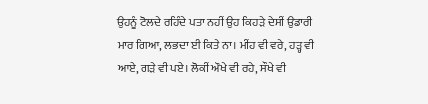ਉਹਨੂੰ ਟੋਲਦੇ ਰਹਿੰਦੇ ਪਤਾ ਨਹੀਂ ਉਹ ਕਿਹੜੇ ਦੇਸੀਂ ਉਡਾਰੀ ਮਾਰ ਗਿਆ, ਲਭਦਾ ਈ ਕਿਤੇ ਨਾ। ਮੀਂਹ ਵੀ ਵਰੇ, ਹੜ੍ਹ ਵੀ ਆਏ, ਗੜੇ ਵੀ ਪਏ। ਲੋਕੀਂ ਔਖੇ ਵੀ ਰਹੇ, ਸੌਖੇ ਵੀ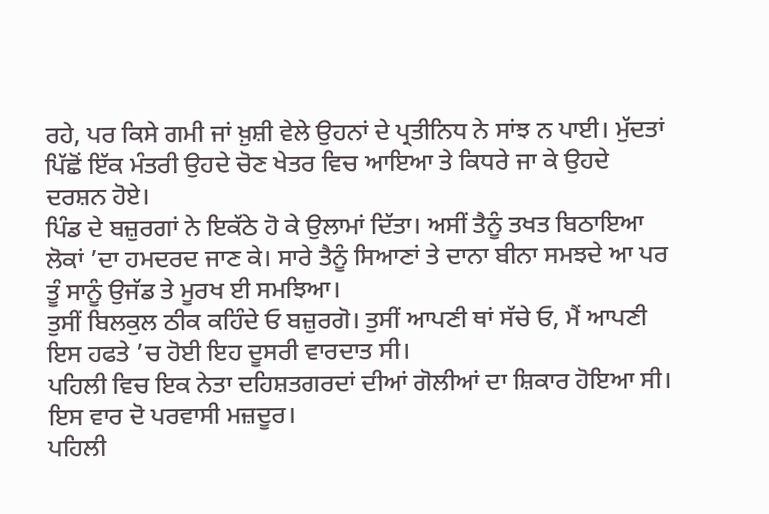ਰਹੇ, ਪਰ ਕਿਸੇ ਗਮੀ ਜਾਂ ਖ਼ੁਸ਼ੀ ਵੇਲੇ ਉਹਨਾਂ ਦੇ ਪ੍ਰਤੀਨਿਧ ਨੇ ਸਾਂਝ ਨ ਪਾਈ। ਮੁੱਦਤਾਂ ਪਿੱਛੋਂ ਇੱਕ ਮੰਤਰੀ ਉਹਦੇ ਚੋਣ ਖੇਤਰ ਵਿਚ ਆਇਆ ਤੇ ਕਿਧਰੇ ਜਾ ਕੇ ਉਹਦੇ ਦਰਸ਼ਨ ਹੋਏ।
ਪਿੰਡ ਦੇ ਬਜ਼ੁਰਗਾਂ ਨੇ ਇਕੱਠੇ ਹੋ ਕੇ ਉਲਾਮਾਂ ਦਿੱਤਾ। ਅਸੀਂ ਤੈਨੂੰ ਤਖਤ ਬਿਠਾਇਆ ਲੋਕਾਂ ’ਦਾ ਹਮਦਰਦ ਜਾਣ ਕੇ। ਸਾਰੇ ਤੈਨੂੰ ਸਿਆਣਾਂ ਤੇ ਦਾਨਾ ਬੀਨਾ ਸਮਝਦੇ ਆ ਪਰ ਤੂੰ ਸਾਨੂੰ ਉਜੱਡ ਤੇ ਮੂਰਖ ਈ ਸਮਝਿਆ।
ਤੁਸੀਂ ਬਿਲਕੁਲ ਠੀਕ ਕਹਿੰਦੇ ਓ ਬਜ਼ੁਰਗੋ। ਤੁਸੀਂ ਆਪਣੀ ਥਾਂ ਸੱਚੇ ਓ, ਮੈਂ ਆਪਣੀ
ਇਸ ਹਫਤੇ ’ਚ ਹੋਈ ਇਹ ਦੂਸਰੀ ਵਾਰਦਾਤ ਸੀ।
ਪਹਿਲੀ ਵਿਚ ਇਕ ਨੇਤਾ ਦਹਿਸ਼ਤਗਰਦਾਂ ਦੀਆਂ ਗੋਲੀਆਂ ਦਾ ਸ਼ਿਕਾਰ ਹੋਇਆ ਸੀ। ਇਸ ਵਾਰ ਦੋ ਪਰਵਾਸੀ ਮਜ਼ਦੂਰ।
ਪਹਿਲੀ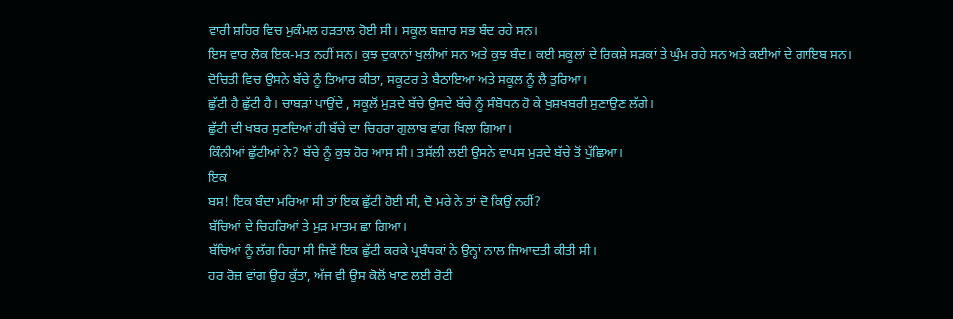ਵਾਰੀ ਸ਼ਹਿਰ ਵਿਚ ਮੁਕੰਮਲ ਹੜਤਾਲ ਹੋਈ ਸੀ। ਸਕੂਲ ਬਜ਼ਾਰ ਸਭ ਬੰਦ ਰਹੇ ਸਨ।
ਇਸ ਵਾਰ ਲੋਕ ਇਕ-ਮਤ ਨਹੀਂ ਸਨ। ਕੁਝ ਦੁਕਾਨਾਂ ਖੁਲੀਆਂ ਸਨ ਅਤੇ ਕੁਝ ਬੰਦ। ਕਈ ਸਕੂਲਾਂ ਦੇ ਰਿਕਸ਼ੇ ਸੜਕਾਂ ਤੇ ਘੁੰਮ ਰਹੇ ਸਨ ਅਤੇ ਕਈਆਂ ਦੇ ਗਾਇਬ ਸਨ।
ਦੋਚਿਤੀ ਵਿਚ ਉਸਨੇ ਬੱਚੇ ਨੂੰ ਤਿਆਰ ਕੀਤਾ, ਸਕੂਟਰ ਤੇ ਬੈਠਾਇਆ ਅਤੇ ਸਕੂਲ ਨੂੰ ਲੈ ਤੁਰਿਆ।
ਛੁੱਟੀ ਹੈ ਛੁੱਟੀ ਹੈ। ਚਾਬੜਾਂ ਪਾਉਂਦੇ , ਸਕੂਲੋਂ ਮੁੜਦੇ ਬੱਚੇ ਉਸਦੇ ਬੱਚੇ ਨੂੰ ਸੰਬੋਧਨ ਹੋ ਕੇ ਖੁਸ਼ਖਬਰੀ ਸੁਣਾਉਣ ਲੱਗੇ।
ਛੁੱਟੀ ਦੀ ਖਬਰ ਸੁਣਦਿਆਂ ਹੀ ਬੱਚੇ ਦਾ ਚਿਹਰਾ ਗੁਲਾਬ ਵਾਂਗ ਖਿਲਾ ਗਿਆ।
ਕਿੰਨੀਆਂ ਛੁੱਟੀਆਂ ਨੇ? ਬੱਚੇ ਨੂੰ ਕੁਝ ਹੋਰ ਆਸ ਸੀ। ਤਸੱਲੀ ਲਈ ਉਸਨੇ ਵਾਪਸ ਮੁੜਦੇ ਬੱਚੇ ਤੋਂ ਪੁੱਛਿਆ।
ਇਕ
ਬਸ! ਇਕ ਬੰਦਾ ਮਰਿਆ ਸੀ ਤਾਂ ਇਕ ਛੁੱਟੀ ਹੋਈ ਸੀ, ਦੋ ਮਰੇ ਨੇ ਤਾਂ ਦੋ ਕਿਉਂ ਨਹੀਂ?
ਬੱਚਿਆਂ ਦੇ ਚਿਹਰਿਆਂ ਤੇ ਮੁੜ ਮਾਤਮ ਛਾ ਗਿਆ।
ਬੱਚਿਆਂ ਨੂੰ ਲੱਗ ਰਿਹਾ ਸੀ ਜਿਵੇਂ ਇਕ ਛੁੱਟੀ ਕਰਕੇ ਪ੍ਰਬੰਧਕਾਂ ਨੇ ਉਨ੍ਹਾਂ ਨਾਲ ਜਿਆਦਤੀ ਕੀਤੀ ਸੀ।
ਹਰ ਰੋਜ਼ ਵਾਂਗ ਉਹ ਕੁੱਤਾ, ਅੱਜ ਵੀ ਉਸ ਕੋਲੋਂ ਖਾਣ ਲਈ ਰੋਟੀ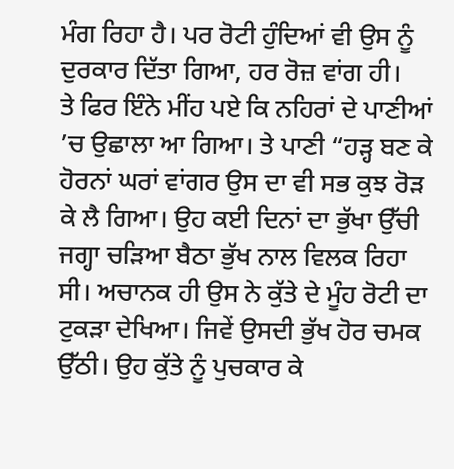ਮੰਗ ਰਿਹਾ ਹੈ। ਪਰ ਰੋਟੀ ਹੁੰਦਿਆਂ ਵੀ ਉਸ ਨੂੰ ਦੁਰਕਾਰ ਦਿੱਤਾ ਗਿਆ, ਹਰ ਰੋਜ਼ ਵਾਂਗ ਹੀ।
ਤੇ ਫਿਰ ਇੰਨੇ ਮੀਂਹ ਪਏ ਕਿ ਨਹਿਰਾਂ ਦੇ ਪਾਣੀਆਂ ’ਚ ਉਛਾਲਾ ਆ ਗਿਆ। ਤੇ ਪਾਣੀ “ਹੜ੍ਹ ਬਣ ਕੇ ਹੋਰਨਾਂ ਘਰਾਂ ਵਾਂਗਰ ਉਸ ਦਾ ਵੀ ਸਭ ਕੁਝ ਰੋੜ ਕੇ ਲੈ ਗਿਆ। ਉਹ ਕਈ ਦਿਨਾਂ ਦਾ ਭੁੱਖਾ ਉੱਚੀ ਜਗ੍ਹਾ ਚੜਿਆ ਬੈਠਾ ਭੁੱਖ ਨਾਲ ਵਿਲਕ ਰਿਹਾ ਸੀ। ਅਚਾਨਕ ਹੀ ਉਸ ਨੇ ਕੁੱਤੇ ਦੇ ਮੂੰਹ ਰੋਟੀ ਦਾ ਟੁਕੜਾ ਦੇਖਿਆ। ਜਿਵੇਂ ਉਸਦੀ ਭੁੱਖ ਹੋਰ ਚਮਕ ਉੱਠੀ। ਉਹ ਕੁੱਤੇ ਨੂੰ ਪੁਚਕਾਰ ਕੇ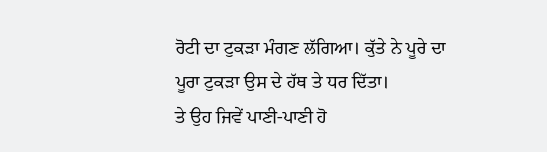ਰੋਟੀ ਦਾ ਟੁਕੜਾ ਮੰਗਣ ਲੱਗਿਆ। ਕੁੱਤੇ ਨੇ ਪੂਰੇ ਦਾ ਪੂਰਾ ਟੁਕੜਾ ਉਸ ਦੇ ਹੱਥ ਤੇ ਧਰ ਦਿੱਤਾ।
ਤੇ ਉਹ ਜਿਵੇਂ ਪਾਣੀ-ਪਾਣੀ ਹੋ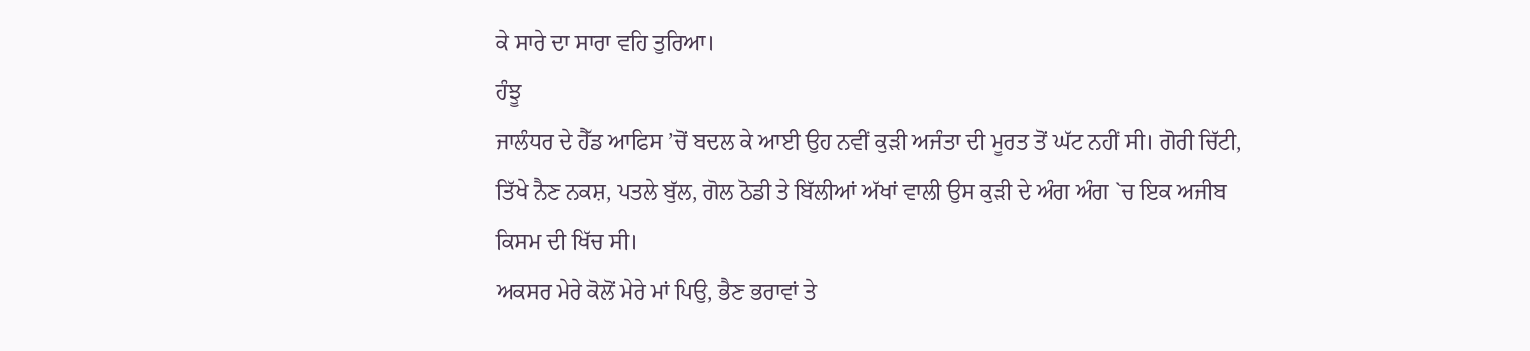ਕੇ ਸਾਰੇ ਦਾ ਸਾਰਾ ਵਹਿ ਤੁਰਿਆ।
ਹੰਝੂ
ਜਾਲੰਧਰ ਦੇ ਹੈੱਡ ਆਫਿਸ ’ਚੋਂ ਬਦਲ ਕੇ ਆਈ ਉਹ ਨਵੀਂ ਕੁੜੀ ਅਜੰਤਾ ਦੀ ਮੂਰਤ ਤੋਂ ਘੱਟ ਨਹੀਂ ਸੀ। ਗੋਰੀ ਚਿੱਟੀ, ਤਿੱਖੇ ਨੈਣ ਨਕਸ਼, ਪਤਲੇ ਬੁੱਲ, ਗੋਲ ਠੋਡੀ ਤੇ ਬਿੱਲੀਆਂ ਅੱਖਾਂ ਵਾਲੀ ਉਸ ਕੁੜੀ ਦੇ ਅੰਗ ਅੰਗ `ਚ ਇਕ ਅਜੀਬ ਕਿਸਮ ਦੀ ਖਿੱਚ ਸੀ।
ਅਕਸਰ ਮੇਰੇ ਕੋਲੋਂ ਮੇਰੇ ਮਾਂ ਪਿਉ, ਭੈਣ ਭਰਾਵਾਂ ਤੇ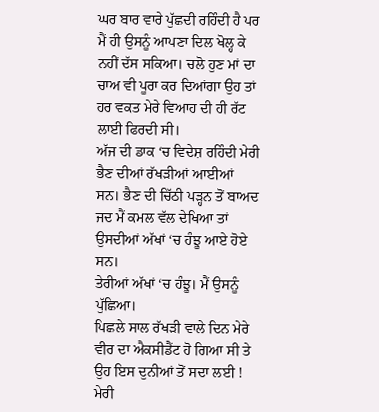ਘਰ ਬਾਰ ਵਾਰੇ ਪੁੱਛਦੀ ਰਹਿੰਦੀ ਹੈ ਪਰ ਮੈਂ ਹੀ ਉਸਨੂੰ ਆਪਣਾ ਦਿਲ ਖੋਲ੍ਹ ਕੇ ਨਹੀਂ ਦੱਸ ਸਕਿਆ। ਚਲੋ ਹੁਣ ਮਾਂ ਦਾ ਚਾਅ ਵੀ ਪੂਰਾ ਕਰ ਦਿਆਂਗਾ ਉਹ ਤਾਂ ਹਰ ਵਕਤ ਮੇਰੇ ਵਿਆਹ ਦੀ ਹੀ ਰੱਟ ਲਾਈ ਫਿਰਦੀ ਸੀ।
ਅੱਜ ਦੀ ਡਾਕ ‘ਚ ਵਿਦੇਸ਼ ਰਹਿੰਦੀ ਮੇਰੀ ਭੈਣ ਦੀਆਂ ਰੱਖੜੀਆਂ ਆਈਆਂ ਸਨ। ਭੈਣ ਦੀ ਚਿੱਠੀ ਪੜ੍ਹਨ ਤੋਂ ਬਾਅਦ ਜਦ ਮੈਂ ਕਮਲ ਵੱਲ ਦੇਖਿਆ ਤਾਂ ਉਸਦੀਆਂ ਅੱਖਾਂ ‘ਚ ਹੰਝੂ ਆਏ ਹੋਏ ਸਨ।
ਤੇਰੀਆਂ ਅੱਖਾਂ ‘ਚ ਹੰਝੂ। ਮੈਂ ਉਸਨੂੰ ਪੁੱਛਿਆ।
ਪਿਛਲੇ ਸਾਲ ਰੱਖੜੀ ਵਾਲੇ ਦਿਨ ਮੇਰੇ ਵੀਰ ਦਾ ਐਕਸੀਡੈਂਟ ਹੋ ਗਿਆ ਸੀ ਤੇ ਉਹ ਇਸ ਦੁਨੀਆਂ ਤੋਂ ਸਦਾ ਲਈ ! ਮੇਰੀ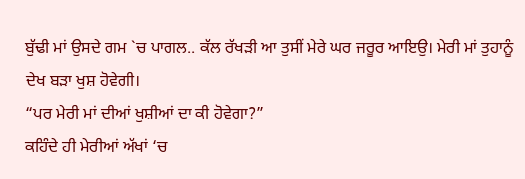ਬੁੱਢੀ ਮਾਂ ਉਸਦੇ ਗਮ `ਚ ਪਾਗਲ.. ਕੱਲ ਰੱਖੜੀ ਆ ਤੁਸੀਂ ਮੇਰੇ ਘਰ ਜਰੂਰ ਆਇਉ। ਮੇਰੀ ਮਾਂ ਤੁਹਾਨੂੰ ਦੇਖ ਬੜਾ ਖੁਸ਼ ਹੋਵੇਗੀ।
“ਪਰ ਮੇਰੀ ਮਾਂ ਦੀਆਂ ਖੁਸ਼ੀਆਂ ਦਾ ਕੀ ਹੋਵੇਗਾ?”
ਕਹਿੰਦੇ ਹੀ ਮੇਰੀਆਂ ਅੱਖਾਂ ‘ਚ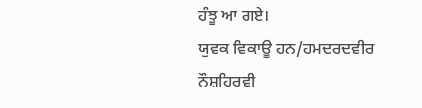ਹੰਝੂ ਆ ਗਏ।
ਯੁਵਕ ਵਿਕਾਊ ਹਨ/ਹਮਦਰਦਵੀਰ ਨੌਸ਼ਹਿਰਵੀ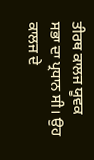ਤੀਰਥ ਕਾਲਜ ਯੂਵਕ ਸਭਾ ਦਾ ਪ੍ਰਧਾਨ ਸੀ। ਉਹ ਕਾਲਜ ਦੇ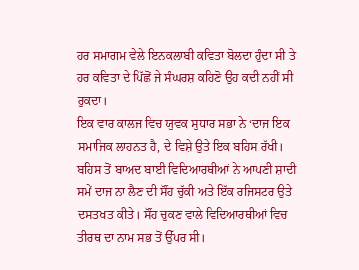ਹਰ ਸਮਾਗਮ ਵੇਲੇ ਇਨਕਲਾਬੀ ਕਵਿਤਾ ਬੋਲਦਾ ਹੁੰਦਾ ਸੀ ਤੇ ਹਰ ਕਵਿਤਾ ਦੇ ਪਿੱਛੋਂ ਜੇ ਸੰਘਰਸ਼ ਕਹਿਣੋ ਉਹ ਕਦੀ ਨਹੀਂ ਸੀ ਰੁਕਦਾ।
ਇਕ ਵਾਰ ਕਾਲਜ ਵਿਚ ਯੁਵਕ ਸੁਧਾਰ ਸਭਾ ਨੇ ‘ਦਾਜ ਇਕ ਸਮਾਜਿਕ ਲਾਹਨਤ ਹੈ, ਦੇ ਵਿਸ਼ੇ ਉਤੇ ਇਕ ਬਹਿਸ ਰੱਖੀ। ਬਹਿਸ ਤੋਂ ਬਾਅਦ ਬਾਈ ਵਿਦਿਆਰਥੀਆਂ ਨੇ ਆਪਣੀ ਸ਼ਾਦੀ ਸਮੇਂ ਦਾਜ ਨਾ ਲੈਣ ਦੀ ਸੌਂਹ ਚੁੱਕੀ ਅਤੇ ਇੱਕ ਰਜਿਸਟਰ ਉਤੇ ਦਸਤਖਤ ਕੀਤੇ। ਸੌਂਹ ਚੁਕਣ ਵਾਲੇ ਵਿਦਿਆਰਥੀਆਂ ਵਿਚ ਤੀਰਥ ਦਾ ਨਾਮ ਸਭ ਤੋਂ ਉੱਪਰ ਸੀ।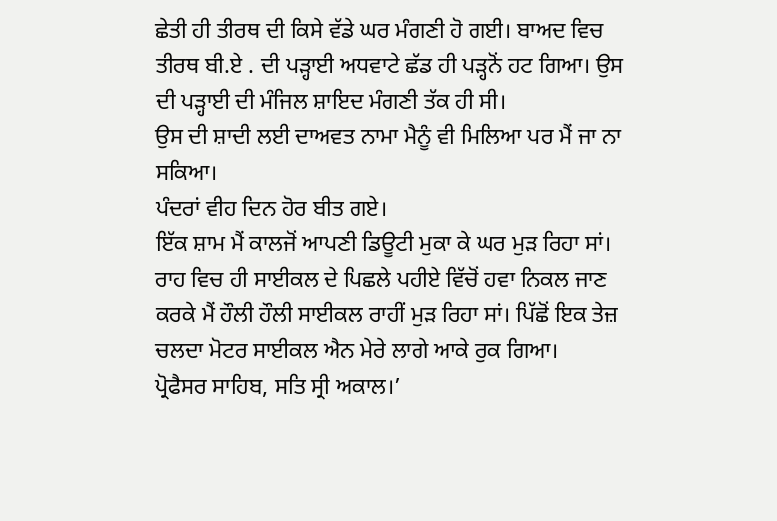ਛੇਤੀ ਹੀ ਤੀਰਥ ਦੀ ਕਿਸੇ ਵੱਡੇ ਘਰ ਮੰਗਣੀ ਹੋ ਗਈ। ਬਾਅਦ ਵਿਚ ਤੀਰਥ ਬੀ.ਏ . ਦੀ ਪੜ੍ਹਾਈ ਅਧਵਾਟੇ ਛੱਡ ਹੀ ਪੜ੍ਹਨੋਂ ਹਟ ਗਿਆ। ਉਸ ਦੀ ਪੜ੍ਹਾਈ ਦੀ ਮੰਜਿਲ ਸ਼ਾਇਦ ਮੰਗਣੀ ਤੱਕ ਹੀ ਸੀ।
ਉਸ ਦੀ ਸ਼ਾਦੀ ਲਈ ਦਾਅਵਤ ਨਾਮਾ ਮੈਨੂੰ ਵੀ ਮਿਲਿਆ ਪਰ ਮੈਂ ਜਾ ਨਾ ਸਕਿਆ।
ਪੰਦਰਾਂ ਵੀਹ ਦਿਨ ਹੋਰ ਬੀਤ ਗਏ।
ਇੱਕ ਸ਼ਾਮ ਮੈਂ ਕਾਲਜੋਂ ਆਪਣੀ ਡਿਊਟੀ ਮੁਕਾ ਕੇ ਘਰ ਮੁੜ ਰਿਹਾ ਸਾਂ। ਰਾਹ ਵਿਚ ਹੀ ਸਾਈਕਲ ਦੇ ਪਿਛਲੇ ਪਹੀਏ ਵਿੱਚੋਂ ਹਵਾ ਨਿਕਲ ਜਾਣ ਕਰਕੇ ਮੈਂ ਹੌਲੀ ਹੌਲੀ ਸਾਈਕਲ ਰਾਹੀਂ ਮੁੜ ਰਿਹਾ ਸਾਂ। ਪਿੱਛੋਂ ਇਕ ਤੇਜ਼ ਚਲਦਾ ਮੋਟਰ ਸਾਈਕਲ ਐਨ ਮੇਰੇ ਲਾਗੇ ਆਕੇ ਰੁਕ ਗਿਆ।
ਪ੍ਰੋਫੈਸਰ ਸਾਹਿਬ, ਸਤਿ ਸ੍ਰੀ ਅਕਾਲ।’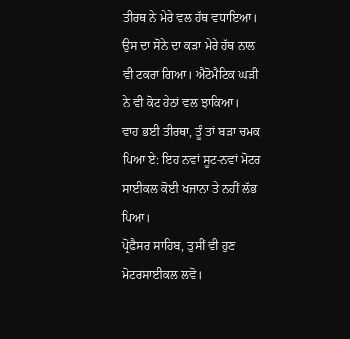ਤੀਰਥ ਨੇ ਮੇਰੇ ਵਲ ਹੱਥ ਵਧਾਇਆ। ਉਸ ਦਾ ਸੋਨੇ ਦਾ ਕੜਾ ਮੇਰੇ ਹੱਥ ਨਾਲ ਵੀ ਟਕਰਾ ਗਿਆ। ਐਟੋਮੈਟਿਕ ਘੜੀ ਨੇ ਵੀ ਕੋਟ ਹੇਠਾਂ ਵਲ ਝਾਕਿਆ।
ਵਾਹ ਭਈ ਤੀਰਥਾ, ਤੂੰ ਤਾਂ ਬੜਾ ਚਮਕ ਪਿਆ ਏ: ਇਹ ਨਵਾਂ ਸੂਟ-ਨਵਾਂ ਮੋਟਰ ਸਾਈਕਲ ਕੋਈ ਖਜਾਨਾ ਤੇ ਨਹੀਂ ਲੱਭ ਪਿਆ।
ਪ੍ਰੋਫੈਸਰ ਸਾਹਿਬ, ਤੁਸੀਂ ਵੀ ਹੁਣ ਮੋਟਰਸਾਈਕਲ ਲਵੋ।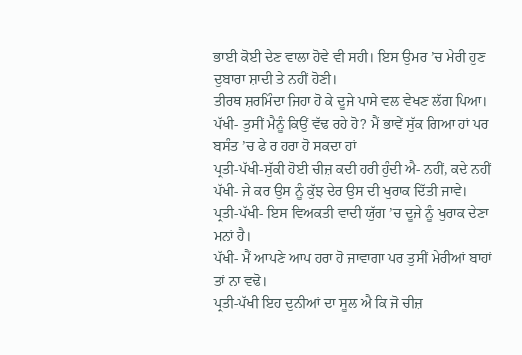ਭਾਈ ਕੋਈ ਦੇਣ ਵਾਲਾ ਹੋਵੇ ਵੀ ਸਹੀ। ਇਸ ਉਮਰ ’ਚ ਮੇਰੀ ਹੁਣ ਦੁਬਾਰਾ ਸ਼ਾਦੀ ਤੇ ਨਹੀਂ ਹੋਣੀ।
ਤੀਰਥ ਸ਼ਰਮਿੰਦਾ ਜਿਹਾ ਹੋ ਕੇ ਦੂਜੇ ਪਾਸੇ ਵਲ ਵੇਖਣ ਲੱਗ ਪਿਆ।
ਪੱਖੀ- ਤੁਸੀਂ ਮੈਨੂੰ ਕਿਉਂ ਵੱਢ ਰਹੇ ਹੋ? ਮੈਂ ਭਾਵੇਂ ਸੁੱਕ ਗਿਆ ਹਾਂ ਪਰ ਬਸੰਤ ’ਚ ਫੇ ਰ ਹਰਾ ਹੋ ਸਕਦਾ ਹਾਂ
ਪ੍ਰਤੀ-ਪੱਖੀ-ਸੁੱਕੀ ਹੋਈ ਚੀਜ਼ ਕਦੀ ਹਰੀ ਹੁੰਦੀ ਐ- ਨਹੀਂ, ਕਦੇ ਨਹੀਂ
ਪੱਖੀ- ਜੇ ਕਰ ਉਸ ਨੂੰ ਕੁੱਝ ਦੇਰ ਉਸ ਦੀ ਖੁਰਾਕ ਦਿੱਤੀ ਜਾਵੇ।
ਪ੍ਰਤੀ-ਪੱਖੀ- ਇਸ ਵਿਅਕਤੀ ਵਾਦੀ ਯੁੱਗ ’ਚ ਦੂਜੇ ਨੂੰ ਖੁਰਾਕ ਦੇਣਾ ਮਨਾਂ ਹੈ।
ਪੱਖੀ- ਮੈਂ ਆਪਣੇ ਆਪ ਹਰਾ ਹੋ ਜਾਵਾਗਾ ਪਰ ਤੁਸੀਂ ਮੇਰੀਆਂ ਬਾਹਾਂ ਤਾਂ ਨਾ ਵਢੋ।
ਪ੍ਰਤੀ-ਪੱਖੀ ਇਹ ਦੁਨੀਆਂ ਦਾ ਸੂਲ ਐ ਕਿ ਜੋ ਚੀਜ਼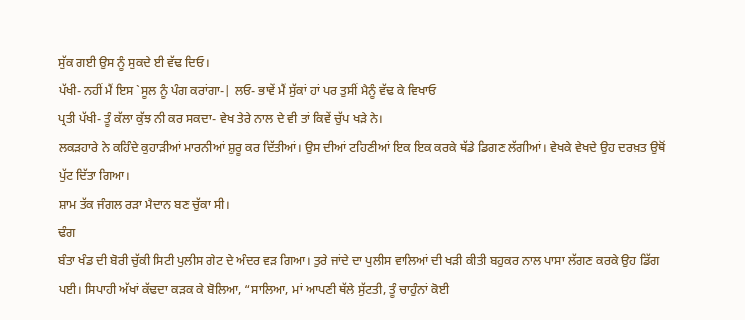ਸੁੱਕ ਗਈ ਉਸ ਨੂੰ ਸੁਕਦੇ ਈ ਵੱਢ ਦਿਓ।
ਪੱਖੀ- ਨਹੀਂ ਮੈਂ ਇਸ `ਸੂਲ ਨੂੰ ਪੰਗ ਕਰਾਂਗਾ-| ਲਓ- ਭਾਵੇਂ ਮੈਂ ਸੁੱਕਾਂ ਹਾਂ ਪਰ ਤੁਸੀਂ ਮੈਨੂੰ ਵੱਢ ਕੇ ਵਿਖਾਓ
ਪ੍ਰਤੀ ਪੱਖੀ- ਤੂੰ ਕੱਲਾ ਕੁੱਝ ਨੀ ਕਰ ਸਕਦਾ- ਵੇਖ ਤੇਰੇ ਨਾਲ ਦੇ ਵੀ ਤਾਂ ਕਿਵੇਂ ਚੁੱਪ ਖੜੇ ਨੇ।
ਲਕੜਹਾਰੇ ਨੇ ਕਹਿੰਦੇ ਕੁਹਾੜੀਆਂ ਮਾਰਨੀਆਂ ਸ਼ੁਰੂ ਕਰ ਦਿੱਤੀਆਂ। ਉਸ ਦੀਆਂ ਟਹਿਣੀਆਂ ਇਕ ਇਕ ਕਰਕੇ ਥੱਡੇ ਡਿਗਣ ਲੱਗੀਆਂ। ਵੇਖਕੇ ਵੇਖਦੇ ਉਹ ਦਰਖ਼ਤ ਉਥੋਂ ਪੁੱਟ ਦਿੱਤਾ ਗਿਆ।
ਸ਼ਾਮ ਤੱਕ ਜੰਗਲ ਰੜਾ ਮੈਦਾਨ ਬਣ ਚੁੱਕਾ ਸੀ।
ਢੰਗ
ਬੰਤਾ ਖੰਡ ਦੀ ਬੋਰੀ ਚੁੱਕੀ ਸਿਟੀ ਪੁਲੀਸ ਗੇਟ ਦੇ ਅੰਦਰ ਵੜ ਗਿਆ। ਤੁਰੇ ਜਾਂਦੇ ਦਾ ਪੁਲੀਸ ਵਾਲਿਆਂ ਦੀ ਖੜੀ ਕੀਤੀ ਬਹੁਕਰ ਨਾਲ ਪਾਸਾ ਲੱਗਣ ਕਰਕੇ ਉਹ ਡਿੱਗ ਪਈ। ਸਿਪਾਹੀ ਅੱਖਾਂ ਕੱਢਦਾ ਕੜਕ ਕੇ ਬੋਲਿਆ, “ਸਾਲਿਆ, ਮਾਂ ਆਪਣੀ ਥੱਲੇ ਸੁੱਟਤੀ, ਤੂੰ ਚਾਹੁੰਨਾਂ ਕੋਈ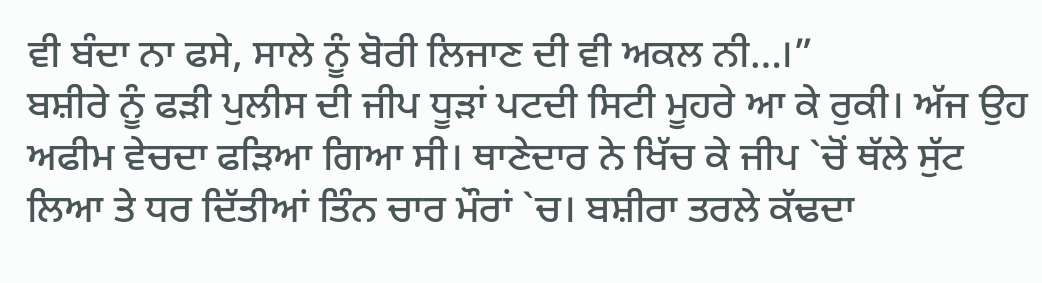ਵੀ ਬੰਦਾ ਨਾ ਫਸੇ, ਸਾਲੇ ਨੂੰ ਬੋਰੀ ਲਿਜਾਣ ਦੀ ਵੀ ਅਕਲ ਨੀ…।”
ਬਸ਼ੀਰੇ ਨੂੰ ਫੜੀ ਪੁਲੀਸ ਦੀ ਜੀਪ ਧੂੜਾਂ ਪਟਦੀ ਸਿਟੀ ਮੂਹਰੇ ਆ ਕੇ ਰੁਕੀ। ਅੱਜ ਉਹ ਅਫੀਮ ਵੇਚਦਾ ਫੜਿਆ ਗਿਆ ਸੀ। ਥਾਣੇਦਾਰ ਨੇ ਖਿੱਚ ਕੇ ਜੀਪ `ਚੋਂ ਥੱਲੇ ਸੁੱਟ ਲਿਆ ਤੇ ਧਰ ਦਿੱਤੀਆਂ ਤਿੰਨ ਚਾਰ ਮੌਰਾਂ `ਚ। ਬਸ਼ੀਰਾ ਤਰਲੇ ਕੱਢਦਾ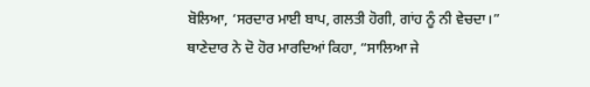ਬੋਲਿਆ, ‘ਸਰਦਾਰ ਮਾਈ ਬਾਪ, ਗਲਤੀ ਹੋਗੀ, ਗਾਂਹ ਨੂੰ ਨੀ ਵੇਚਦਾ।”
ਥਾਣੇਦਾਰ ਨੇ ਦੋ ਹੋਰ ਮਾਰਦਿਆਂ ਕਿਹਾ, “ਸਾਲਿਆ ਜੇ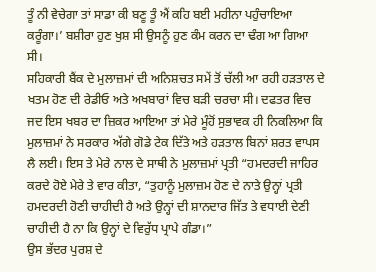ਤੂੰ ਨੀ ਵੇਚੇਗਾ ਤਾਂ ਸਾਡਾ ਕੀ ਬਣੂ ਤੂੰ ਐਂ ਕਹਿ ਬਈ ਮਹੀਨਾ ਪਹੁੰਚਾਇਆ ਕਰੂੰਗਾ।’ ਬਸ਼ੀਰਾ ਹੁਣ ਖੁਸ਼ ਸੀ ਉਸਨੂੰ ਹੁਣ ਕੰਮ ਕਰਨ ਦਾ ਢੰਗ ਆ ਗਿਆ ਸੀ।
ਸਹਿਕਾਰੀ ਬੈਂਕ ਦੇ ਮੁਲਾਜ਼ਮਾਂ ਦੀ ਅਨਿਸ਼ਚਤ ਸਮੇਂ ਤੋਂ ਚੱਲੀ ਆ ਰਹੀ ਹੜਤਾਲ ਦੇ ਖਤਮ ਹੋਣ ਦੀ ਰੇਡੀਓ ਅਤੇ ਅਖਬਾਰਾਂ ਵਿਚ ਬੜੀ ਚਰਚਾ ਸੀ। ਦਫਤਰ ਵਿਚ ਜਦ ਇਸ ਖਬਰ ਦਾ ਜ਼ਿਕਰ ਆਇਆ ਤਾਂ ਮੇਰੇ ਮੂੰਹੋਂ ਸੁਭਾਵਕ ਹੀ ਨਿਕਲਿਆ ਕਿ ਮੁਲਾਜ਼ਮਾਂ ਨੇ ਸਰਕਾਰ ਅੱਗੇ ਗੋਡੇ ਟੇਕ ਦਿੱਤੇ ਅਤੇ ਹੜਤਾਲ ਬਿਨਾਂ ਸ਼ਰਤ ਵਾਪਸ ਲੈ ਲਈ। ਇਸ ਤੇ ਮੇਰੇ ਨਾਲ ਦੇ ਸਾਥੀ ਨੇ ਮੁਲਾਜ਼ਮਾਂ ਪ੍ਰਤੀ “ਹਮਦਰਦੀ ਜਾਹਿਰ ਕਰਦੇ ਹੋਏ ਮੇਰੇ ਤੇ ਵਾਰ ਕੀਤਾ, “ਤੁਹਾਨੂੰ ਮੁਲਾਜ਼ਮ ਹੋਣ ਦੇ ਨਾਤੇ ਉਨ੍ਹਾਂ ਪ੍ਰਤੀ ਹਮਦਰਦੀ ਹੋਣੀ ਚਾਹੀਦੀ ਹੈ ਅਤੇ ਉਨ੍ਹਾਂ ਦੀ ਸ਼ਾਨਦਾਰ ਜਿੱਤ ਤੇ ਵਧਾਈ ਦੇਣੀ ਚਾਹੀਦੀ ਹੈ ਨਾ ਕਿ ਉਨ੍ਹਾਂ ਦੇ ਵਿਰੁੱਧ ਪ੍ਰਾਪੇ ਗੰਡਾ।”
ਉਸ ਭੱਦਰ ਪੁਰਸ਼ ਦੇ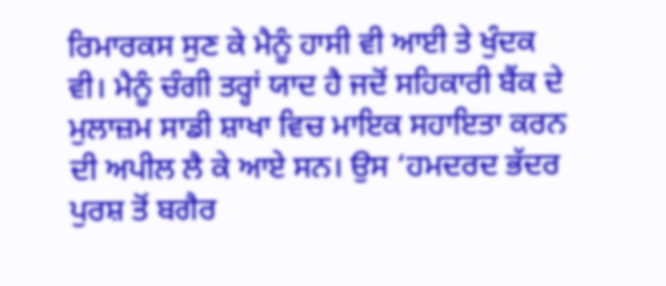ਰਿਮਾਰਕਸ ਸੁਣ ਕੇ ਮੈਨੂੰ ਹਾਸੀ ਵੀ ਆਈ ਤੇ ਖੁੰਦਕ ਵੀ। ਮੈਨੂੰ ਚੰਗੀ ਤਰ੍ਹਾਂ ਯਾਦ ਹੈ ਜਦੋਂ ਸਹਿਕਾਰੀ ਬੈਂਕ ਦੇ ਮੁਲਾਜ਼ਮ ਸਾਡੀ ਸ਼ਾਖਾ ਵਿਚ ਮਾਇਕ ਸਹਾਇਤਾ ਕਰਨ ਦੀ ਅਪੀਲ ਲੈ ਕੇ ਆਏ ਸਨ। ਉਸ ‘ਹਮਦਰਦ ਭੱਦਰ ਪੁਰਸ਼ ਤੋਂ ਬਗੈਰ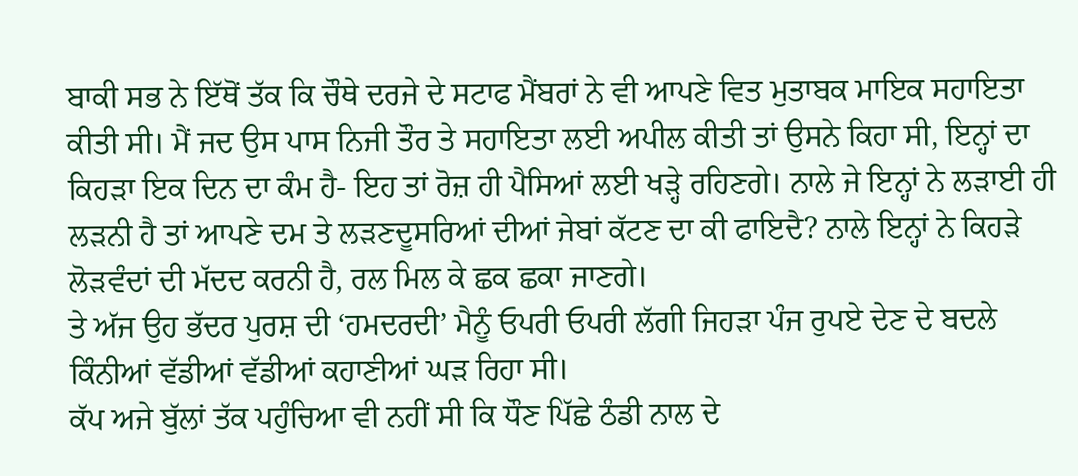ਬਾਕੀ ਸਭ ਨੇ ਇੱਥੋਂ ਤੱਕ ਕਿ ਚੌਥੇ ਦਰਜੇ ਦੇ ਸਟਾਫ ਮੈਂਬਰਾਂ ਨੇ ਵੀ ਆਪਣੇ ਵਿਤ ਮੁਤਾਬਕ ਮਾਇਕ ਸਹਾਇਤਾ ਕੀਤੀ ਸੀ। ਮੈਂ ਜਦ ਉਸ ਪਾਸ ਨਿਜੀ ਤੌਰ ਤੇ ਸਹਾਇਤਾ ਲਈ ਅਪੀਲ ਕੀਤੀ ਤਾਂ ਉਸਨੇ ਕਿਹਾ ਸੀ, ਇਨ੍ਹਾਂ ਦਾ ਕਿਹੜਾ ਇਕ ਦਿਨ ਦਾ ਕੰਮ ਹੈ- ਇਹ ਤਾਂ ਰੋਜ਼ ਹੀ ਪੈਸਿਆਂ ਲਈ ਖੜ੍ਹੇ ਰਹਿਣਗੇ। ਨਾਲੇ ਜੇ ਇਨ੍ਹਾਂ ਨੇ ਲੜਾਈ ਹੀ ਲੜਨੀ ਹੈ ਤਾਂ ਆਪਣੇ ਦਮ ਤੇ ਲੜਣਦੂਸਰਿਆਂ ਦੀਆਂ ਜੇਬਾਂ ਕੱਟਣ ਦਾ ਕੀ ਫਾਇਦੈ? ਨਾਲੇ ਇਨ੍ਹਾਂ ਨੇ ਕਿਹੜੇ ਲੋੜਵੰਦਾਂ ਦੀ ਮੱਦਦ ਕਰਨੀ ਹੈ, ਰਲ ਮਿਲ ਕੇ ਛਕ ਛਕਾ ਜਾਣਗੇ।
ਤੇ ਅੱਜ ਉਹ ਭੱਦਰ ਪੁਰਸ਼ ਦੀ ‘ਹਮਦਰਦੀ’ ਮੈਨੂੰ ਓਪਰੀ ਓਪਰੀ ਲੱਗੀ ਜਿਹੜਾ ਪੰਜ ਰੁਪਏ ਦੇਣ ਦੇ ਬਦਲੇ ਕਿੰਨੀਆਂ ਵੱਡੀਆਂ ਵੱਡੀਆਂ ਕਹਾਣੀਆਂ ਘੜ ਰਿਹਾ ਸੀ।
ਕੱਪ ਅਜੇ ਬੁੱਲਾਂ ਤੱਕ ਪਹੁੰਚਿਆ ਵੀ ਨਹੀਂ ਸੀ ਕਿ ਧੌਣ ਪਿੱਛੇ ਠੰਡੀ ਨਾਲ ਦੇ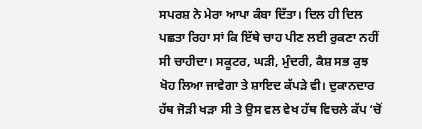ਸਪਰਸ਼ ਨੇ ਮੇਰਾ ਆਪਾ ਕੰਬਾ ਦਿੱਤਾ। ਦਿਲ ਹੀ ਦਿਲ ਪਛਤਾ ਰਿਹਾ ਸਾਂ ਕਿ ਇੱਥੇ ਚਾਹ ਪੀਣ ਲਈ ਰੁਕਣਾ ਨਹੀਂ ਸੀ ਚਾਹੀਦਾ। ਸਕੂਟਰ, ਘੜੀ, ਮੁੰਦਰੀ, ਕੈਸ਼ ਸਭ ਕੁਝ ਖੋਹ ਲਿਆ ਜਾਵੇਗਾ ਤੇ ਸ਼ਾਇਦ ਕੱਪੜੇ ਵੀ। ਦੁਕਾਨਦਾਰ ਹੱਥ ਜੋੜੀ ਖੜਾ ਸੀ ਤੇ ਉਸ ਵਲ ਵੇਖ ਹੱਥ ਵਿਚਲੇ ਕੱਪ ‘ਚੋਂ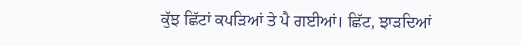ਕੁੱਝ ਛਿੱਟਾਂ ਕਪੜਿਆਂ ਤੇ ਪੈ ਗਈਆਂ। ਛਿੱਟ, ਝਾੜਦਿਆਂ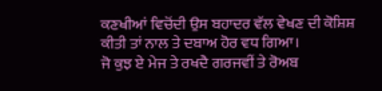ਕਣਖੀਆਂ ਵਿਚੋਂਦੀ ਉਸ ਬਹਾਦਰ ਵੱਲ ਵੇਖਣ ਦੀ ਕੋਸ਼ਿਸ਼ ਕੀਤੀ ਤਾਂ ਨਾਲ ਤੇ ਦਬਾਅ ਹੋਰ ਵਧ ਗਿਆ।
ਜੋ ਕੁਝ ਏ ਮੇਜ ਤੇ ਰਖਦੈ ਗਰਜਵੀਂ ਤੇ ਰੋਅਬ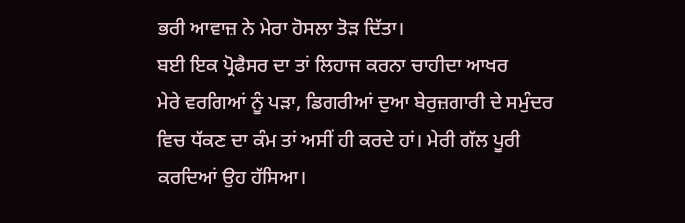ਭਰੀ ਆਵਾਜ਼ ਨੇ ਮੇਰਾ ਹੋਸਲਾ ਤੋੜ ਦਿੱਤਾ।
ਬਈ ਇਕ ਪ੍ਰੋਫੈਸਰ ਦਾ ਤਾਂ ਲਿਹਾਜ ਕਰਨਾ ਚਾਹੀਦਾ ਆਖਰ
ਮੇਰੇ ਵਰਗਿਆਂ ਨੂੰ ਪੜਾ, ਡਿਗਰੀਆਂ ਦੁਆ ਬੇਰੁਜ਼ਗਾਰੀ ਦੇ ਸਮੁੰਦਰ ਵਿਚ ਧੱਕਣ ਦਾ ਕੰਮ ਤਾਂ ਅਸੀਂ ਹੀ ਕਰਦੇ ਹਾਂ। ਮੇਰੀ ਗੱਲ ਪੂਰੀ ਕਰਦਿਆਂ ਉਹ ਹੱਸਿਆ।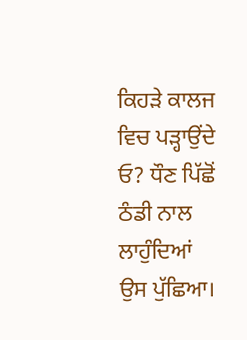ਕਿਹੜੇ ਕਾਲਜ ਵਿਚ ਪੜ੍ਹਾਉਂਦੇ ਓ? ਧੌਣ ਪਿੱਛੋਂ ਠੰਡੀ ਨਾਲ ਲਾਹੁੰਦਿਆਂ ਉਸ ਪੁੱਛਿਆ।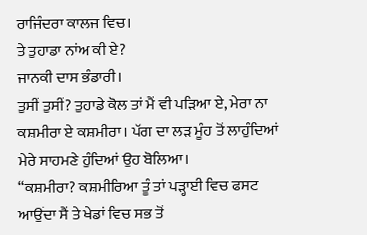ਰਾਜਿੰਦਰਾ ਕਾਲਜ ਵਿਚ।
ਤੇ ਤੁਹਾਡਾ ਨਾਂਅ ਕੀ ਏ?
ਜਾਨਕੀ ਦਾਸ ਭੰਡਾਰੀ।
ਤੁਸੀਂ ਤੁਸੀਂ? ਤੁਹਾਡੇ ਕੋਲ ਤਾਂ ਮੈਂ ਵੀ ਪੜਿਆ ਏ, ਮੇਰਾ ਨਾ ਕਸ਼ਮੀਰਾ ਏ ਕਸ਼ਮੀਰਾ। ਪੱਗ ਦਾ ਲੜ ਮੂੰਹ ਤੋਂ ਲਾਹੁੰਦਿਆਂ ਮੇਰੇ ਸਾਹਮਣੇ ਹੁੰਦਿਆਂ ਉਹ ਬੋਲਿਆ।
“ਕਸ਼ਮੀਰਾ? ਕਸ਼ਮੀਰਿਆ ਤੂੰ ਤਾਂ ਪੜ੍ਹਾਈ ਵਿਚ ਫਸਟ ਆਉਂਦਾ ਸੈਂ ਤੇ ਖੇਡਾਂ ਵਿਚ ਸਭ ਤੋਂ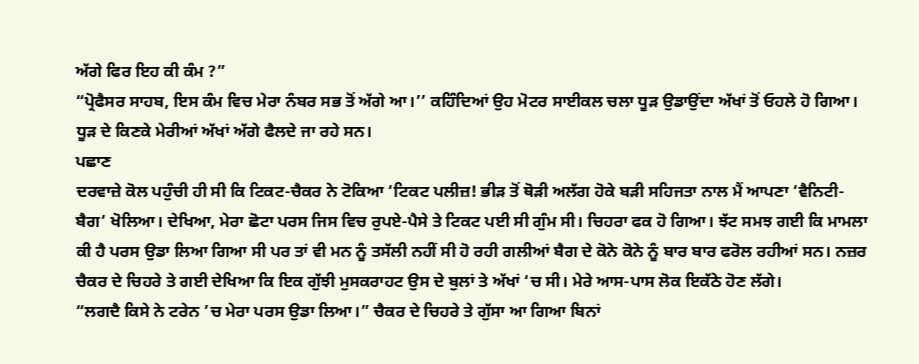ਅੱਗੇ ਫਿਰ ਇਹ ਕੀ ਕੰਮ ?”
“ਪ੍ਰੋਫੈਸਰ ਸਾਹਬ, ਇਸ ਕੰਮ ਵਿਚ ਮੇਰਾ ਨੰਬਰ ਸਭ ਤੋਂ ਅੱਗੇ ਆ।’’ ਕਹਿੰਦਿਆਂ ਉਹ ਮੋਟਰ ਸਾਈਕਲ ਚਲਾ ਧੂੜ ਉਡਾਉਂਦਾ ਅੱਖਾਂ ਤੋਂ ਓਹਲੇ ਹੋ ਗਿਆ।
ਧੂੜ ਦੇ ਕਿਣਕੇ ਮੇਰੀਆਂ ਅੱਖਾਂ ਅੱਗੇ ਫੈਲਦੇ ਜਾ ਰਹੇ ਸਨ।
ਪਛਾਣ
ਦਰਵਾਜ਼ੇ ਕੋਲ ਪਹੁੰਚੀ ਹੀ ਸੀ ਕਿ ਟਿਕਟ-ਚੈਕਰ ਨੇ ਟੋਕਿਆ ‘ਟਿਕਟ ਪਲੀਜ਼! ਭੀੜ ਤੋਂ ਥੋੜੀ ਅਲੱਗ ਹੋਕੇ ਬੜੀ ਸਹਿਜਤਾ ਨਾਲ ਮੈਂ ਆਪਣਾ ‘ਵੈਨਿਟੀ-ਬੈਗ’ ਖੋਲਿਆ। ਦੇਖਿਆ, ਮੇਰਾ ਛੋਟਾ ਪਰਸ ਜਿਸ ਵਿਚ ਰੁਪਏ-ਪੈਸੇ ਤੇ ਟਿਕਟ ਪਈ ਸੀ ਗੁੰਮ ਸੀ। ਚਿਹਰਾ ਫਕ ਹੋ ਗਿਆ। ਝੱਟ ਸਮਝ ਗਈ ਕਿ ਮਾਮਲਾ ਕੀ ਹੈ ਪਰਸ ਉਡਾ ਲਿਆ ਗਿਆ ਸੀ ਪਰ ਤਾਂ ਵੀ ਮਨ ਨੂੰ ਤਸੱਲੀ ਨਹੀਂ ਸੀ ਹੋ ਰਹੀ ਗਲੀਆਂ ਬੈਗ ਦੇ ਕੋਨੇ ਕੋਨੇ ਨੂੰ ਬਾਰ ਬਾਰ ਫਰੋਲ ਰਹੀਆਂ ਸਨ। ਨਜ਼ਰ ਚੈਕਰ ਦੇ ਚਿਹਰੇ ਤੇ ਗਈ ਦੇਖਿਆ ਕਿ ਇਕ ਗੁੱਝੀ ਮੁਸਕਰਾਹਟ ਉਸ ਦੇ ਬੁਲਾਂ ਤੇ ਅੱਖਾਂ ‘ਚ ਸੀ। ਮੇਰੇ ਆਸ-ਪਾਸ ਲੋਕ ਇਕੱਠੇ ਹੋਣ ਲੱਗੇ।
“ਲਗਦੈ ਕਿਸੇ ਨੇ ਟਰੇਨ ’ਚ ਮੇਰਾ ਪਰਸ ਉਡਾ ਲਿਆ।” ਚੈਕਰ ਦੇ ਚਿਹਰੇ ਤੇ ਗੁੱਸਾ ਆ ਗਿਆ ਬਿਨਾਂ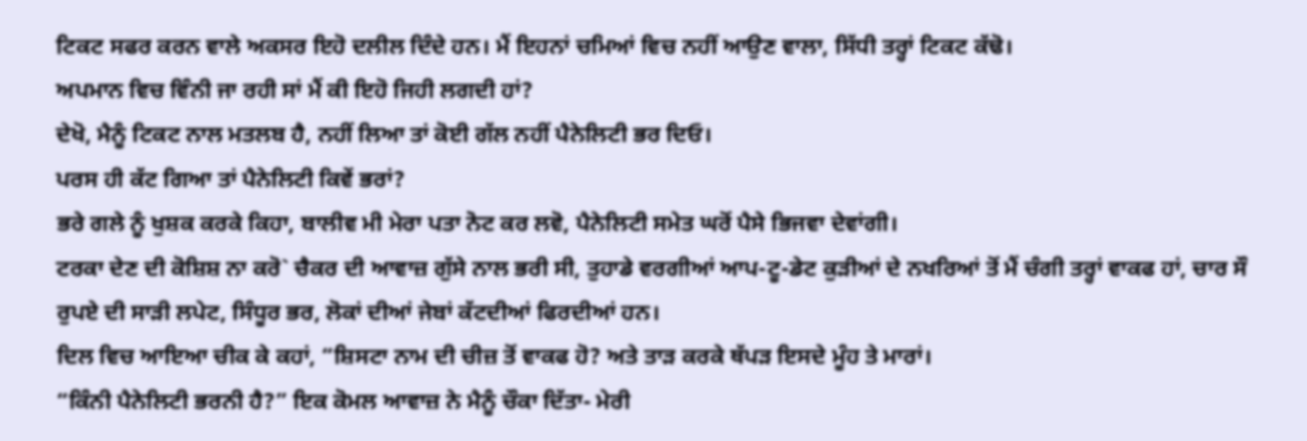ਟਿਕਟ ਸਫਰ ਕਰਨ ਵਾਲੇ ਅਕਸਰ ਇਹੋ ਦਲੀਲ ਦਿੰਦੇ ਹਨ। ਮੈਂ ਇਹਨਾਂ ਚਮਿਆਂ ਵਿਚ ਨਹੀਂ ਆਉਣ ਵਾਲਾ, ਸਿੱਧੀ ਤਰ੍ਹਾਂ ਟਿਕਟ ਕੱਢੋ।
ਅਪਮਾਨ ਵਿਚ ਵਿੰਨੀ ਜਾ ਰਹੀ ਸਾਂ ਮੈਂ ਕੀ ਇਹੋ ਜਿਹੀ ਲਗਦੀ ਹਾਂ?
ਦੇਖੋ, ਮੈਨੂੰ ਟਿਕਟ ਨਾਲ ਮਤਲਬ ਹੈ, ਨਹੀਂ ਲਿਆ ਤਾਂ ਕੋਈ ਗੱਲ ਨਹੀਂ ਪੈਨੇਲਿਟੀ ਭਰ ਦਿਓ।
ਪਰਸ ਹੀ ਕੱਟ ਗਿਆ ਤਾਂ ਪੈਨੇਲਿਟੀ ਕਿਵੇਂ ਭਰਾਂ?
ਭਰੇ ਗਲੇ ਨੂੰ ਖੁਸ਼ਕ ਕਰਕੇ ਕਿਹਾ, ਬਾਲੀਵ ਮੀ ਮੇਰਾ ਪਤਾ ਨੋਟ ਕਰ ਲਵੋ, ਪੈਨੇਲਿਟੀ ਸਮੇਤ ਘਰੋਂ ਪੈਸੇ ਭਿਜਵਾ ਦੇਵਾਂਗੀ।
ਟਰਕਾ ਦੇਣ ਦੀ ਕੋਸ਼ਿਸ਼ ਨਾ ਕਰੋ` ਚੈਕਰ ਦੀ ਆਵਾਜ਼ ਗੁੱਸੇ ਨਾਲ ਭਰੀ ਸੀ, ਤੁਹਾਡੇ ਵਰਗੀਆਂ ਆਪ-ਟੂ-ਡੇਟ ਕੁੜੀਆਂ ਦੇ ਨਖਰਿਆਂ ਤੋਂ ਮੈਂ ਚੰਗੀ ਤਰ੍ਹਾਂ ਵਾਕਫ ਹਾਂ, ਚਾਰ ਸੌ ਰੁਪਏ ਦੀ ਸਾੜੀ ਲਪੇਟ, ਸਿੰਧੂਰ ਭਰ, ਲੋਕਾਂ ਦੀਆਂ ਜੇਬਾਂ ਕੱਟਦੀਆਂ ਫਿਰਦੀਆਂ ਹਨ।
ਦਿਲ ਵਿਚ ਆਇਆ ਚੀਕ ਕੇ ਕਹਾਂ, “ਸ਼ਿਸਟਾ ਨਾਮ ਦੀ ਚੀਜ਼ ਤੋਂ ਵਾਕਫ ਹੋ? ਅਤੇ ਤਾੜ ਕਰਕੇ ਥੱਪੜ ਇਸਦੇ ਮੂੰਹ ਤੇ ਮਾਰਾਂ।
“ਕਿੰਨੀ ਪੈਨੇਲਿਟੀ ਭਰਨੀ ਹੈ?” ਇਕ ਕੋਮਲ ਆਵਾਜ਼ ਨੇ ਮੈਨੂੰ ਚੌਕਾ ਦਿੱਤਾ- ਮੇਰੀ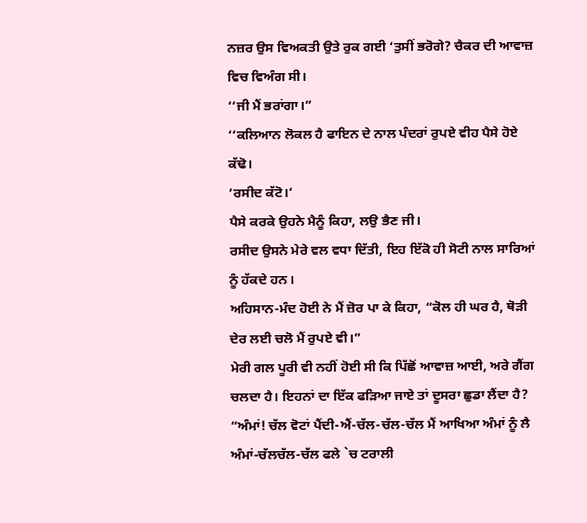ਨਜ਼ਰ ਉਸ ਵਿਅਕਤੀ ਉਤੇ ਰੁਕ ਗਈ ‘ਤੁਸੀਂ ਭਰੋਗੇ? ਚੈਕਰ ਦੀ ਆਵਾਜ਼ ਵਿਚ ਵਿਅੰਗ ਸੀ।
‘‘ਜੀ ਮੈਂ ਭਰਾਂਗਾ।”
‘‘ਕਲਿਆਨ ਲੋਕਲ ਹੈ ਫਾਇਨ ਦੇ ਨਾਲ ਪੰਦਰਾਂ ਰੁਪਏ ਵੀਹ ਪੈਸੇ ਹੋਏ ਕੱਢੋ।
‘ਰਸੀਦ ਕੱਟੋ।’
ਪੈਸੇ ਕਰਕੇ ਉਹਨੇ ਮੈਨੂੰ ਕਿਹਾ, ਲਉ ਭੈਣ ਜੀ।
ਰਸੀਦ ਉਸਨੇ ਮੇਰੇ ਵਲ ਵਧਾ ਦਿੱਤੀ, ਇਹ ਇੱਕੋ ਹੀ ਸੋਟੀ ਨਾਲ ਸਾਰਿਆਂ ਨੂੰ ਹੱਕਦੇ ਹਨ।
ਅਹਿਸਾਨ-ਮੰਦ ਹੋਈ ਨੇ ਮੈਂ ਜ਼ੋਰ ਪਾ ਕੇ ਕਿਹਾ, “ਕੋਲ ਹੀ ਘਰ ਹੈ, ਥੋੜੀ ਦੇਰ ਲਈ ਚਲੋ ਮੈਂ ਰੁਪਏ ਵੀ।”
ਮੇਰੀ ਗਲ ਪੂਰੀ ਵੀ ਨਹੀਂ ਹੋਈ ਸੀ ਕਿ ਪਿੱਛੋਂ ਆਵਾਜ਼ ਆਈ, ਅਰੇ ਗੈਂਗ ਚਲਦਾ ਹੈ। ਇਹਨਾਂ ਦਾ ਇੱਕ ਫੜਿਆ ਜਾਏ ਤਾਂ ਦੂਸਰਾ ਛੁਡਾ ਲੈਂਦਾ ਹੈ?
“ਅੰਮਾਂ! ਚੱਲ ਵੋਟਾਂ ਪੈਂਦੀ-ਐਂ-ਚੱਲ-ਚੱਲ-ਚੱਲ ਮੈਂ ਆਖਿਆ ਅੰਮਾਂ ਨੂੰ ਲੈ ਅੰਮਾਂ-ਚੱਲਚੱਲ-ਚੱਲ ਫਲੇ `ਚ ਟਰਾਲੀ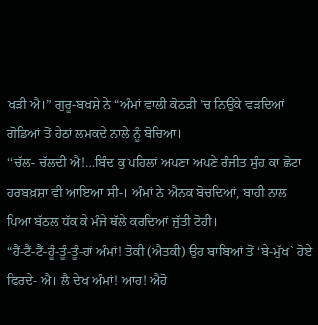ਖੜੀ ਐ।” ਗੁਰੂ-ਬਖਸ਼ੇ ਨੇ “ਅੰਮਾਂ ਵਾਲੀ ਕੋਠੜੀ ’ਚ ਨਿਉਂਕੇ ਵੜਦਿਆਂ ਗੋਡਿਆਂ ਤੋਂ ਹੇਠਾਂ ਲਮਕਦੇ ਨਾਲੇ ਨੂੰ ਬੋਚਿਆ।
‘‘ਚੱਲ- ਚੱਲਦੀ ਐ!…ਬਿੰਦ ਕੁ ਪਹਿਲਾਂ ਅਪਣਾ ਅਪਣੇ ਰੰਜੀਤ ਸੁੰਹ ਕਾ ਛੋਟਾ ਹਰਬਖ਼ਸ਼ਾ ਵੀ ਆਇਆ ਸੀ-। ਅੰਮਾਂ ਨੇ ਐਨਕ ਬੋਚਦਿਆਂ, ਬਾਹੀ ਨਾਲ ਪਿਆ ਬੱਠਲ ਧੱਕ ਕੇ ਮੰਜੇ ਥੱਲੇ ਕਰਦਿਆਂ ਜੁੱਤੀ ਟੋਹੀ।
“ਹੈਂ-ਟੈਂ-ਟੈਂ-ਹੂੰ-ਤੂੰ-ਤੂੰ-ਹਾਂ ਅੰਮਾਂ! ਤੋਕੀ (ਐਤਕੀ) ਉਹ ਬਾਬਿਆਂ ਤੋਂ ‘ਬੇ-ਮੁੱਖ` ਹੋਏ ਫਿਰਦੇ- ਐ। ਲੈ ਦੇਖ ਅੰਮਾਂ! ਆਹ! ਐਹੋ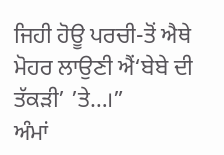ਜਿਹੀ ਹੋਊ ਪਰਚੀ-ਤੋਂ ਐਥੇ ਮੋਹਰ ਲਾਉਣੀ ਐਂ‘ਬੇਬੇ ਦੀ ਤੱਕੜੀ’ ’ਤੇ…।”
ਅੰਮਾਂ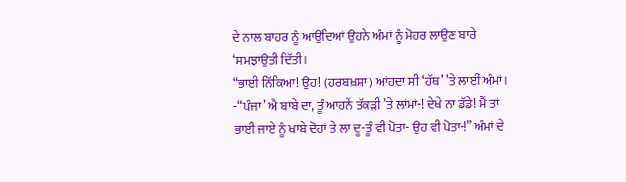ਦੇ ਨਾਲ ਬਾਹਰ ਨੂੰ ਆਉਂਦਿਆਂ ਉਹਨੇ ਅੰਮਾਂ ਨੂੰ ਮੋਹਰ ਲਾਉਣ ਬਾਰੇ ‘ਸਮਝਾਉਤੀ ਦਿੱਤੀ।
“ਭਾਈ ਨਿੱਕਿਆ! ਉਹ! (ਹਰਬਖ਼ਸ਼ਾ) ਆਂਹਦਾ ਸੀ ‘ਹੱਥ’ ’ਤੇ ਲਾਈਂ ਅੰਮਾਂ। -“ਪੰਜਾ’ ਐ ਬਾਬੇ ਦਾ, ਤੂੰ ਆਹਨੇਂ ਤੱਕੜੀ ’ਤੇ ਲਾਂਮਾਂ-! ਦੇਖੇ ਨਾ ਡੱਡੇ! ਮੈਂ ਤਾਂ ਭਾਈ ਜਾਏ ਨੂੰ ਖਾਬੇ ਦੋਹਾਂ ਤੇ ਲਾ ਦੂ-ਤੂੰ ਵੀ ਪੋਤਾ- ਉਹ ਵੀ ਪੋਤਾ-!” ਅੰਮਾਂ ਦੇ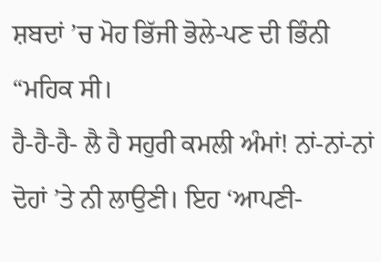ਸ਼ਬਦਾਂ ’ਚ ਮੋਹ ਭਿੱਜੀ ਭੋਲੇ-ਪਣ ਦੀ ਭਿੰਨੀ “ਮਹਿਕ ਸੀ।
ਹੈ-ਹੈ-ਹੈ- ਲੈ ਹੈ ਸਹੁਰੀ ਕਮਲੀ ਅੰਮਾਂ! ਨਾਂ-ਨਾਂ-ਨਾਂ ਦੋਹਾਂ ’ਤੇ ਨੀ ਲਾਉਣੀ। ਇਹ ‘ਆਪਣੀ-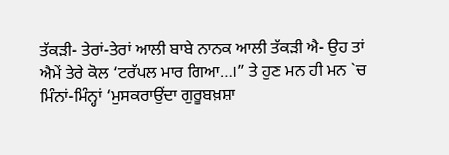ਤੱਕੜੀ- ਤੇਰਾਂ-ਤੇਰਾਂ ਆਲੀ ਬਾਬੇ ਨਾਨਕ ਆਲੀ ਤੱਕੜੀ ਐ- ਉਹ ਤਾਂ ਐਮੇਂ ਤੇਰੇ ਕੋਲ ‘ਟਰੱਪਲ ਮਾਰ ਗਿਆ…।” ਤੇ ਹੁਣ ਮਨ ਹੀ ਮਨ `ਚ ਮਿੰਨਾਂ-ਮਿੰਨ੍ਹਾਂ ‘ਮੁਸਕਰਾਉਂਦਾ ਗੁਰੂਬਖ਼ਸ਼ਾ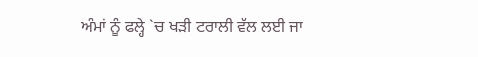ਅੰਮਾਂ ਨੂੰ ਫਲ੍ਹੇ `ਚ ਖੜੀ ਟਰਾਲੀ ਵੱਲ ਲਈ ਜਾ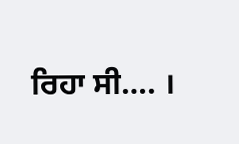ਰਿਹਾ ਸੀ…. ।